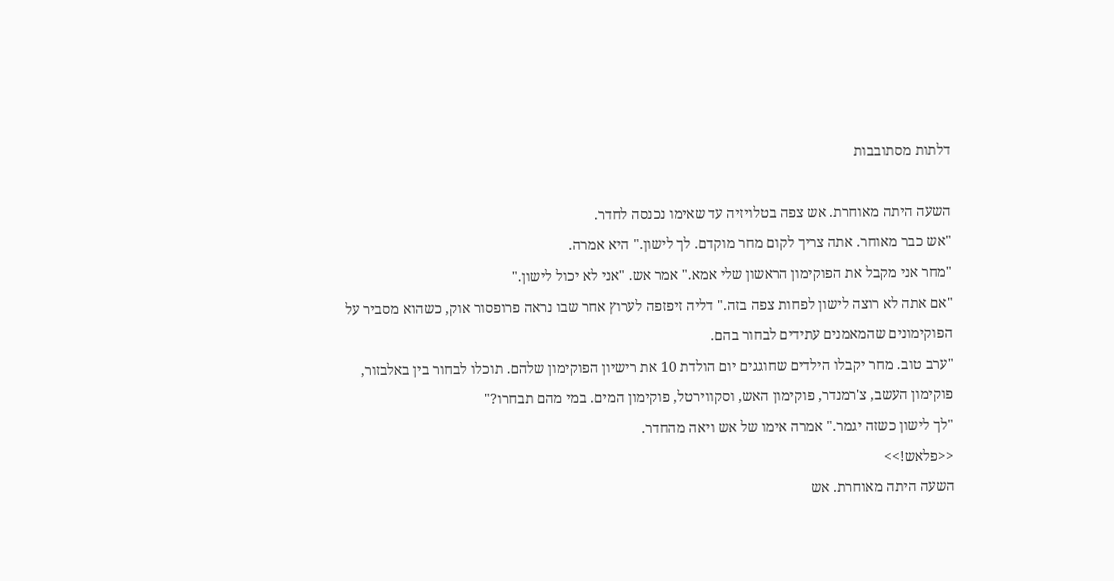דלתות מסתובבות

השעה היתה מאוחרת. אש צפה בטלויזיה עד שאימו נכנסה לחדר.
"אש כבר מאוחר. אתה צריך לקום מחר מוקדם. לך לישון." היא אמרה.
"מחר אני מקבל את הפוקימון הראשון שלי אמא." אמר אש. "אני לא יכול לישון."
"אם אתה לא רוצה לישון לפחות צפה בזה." דליה זיפזפה לערוץ אחר שבו נראה פרופסור אוק, כשהוא מסביר על הפוקימונים שהמאמנים עתידים לבחור בהם.
"ערב טוב. מחר יקבלו הילדים שחוגגים יום הולדת 10 את רישיון הפוקימון שלהם. תוכלו לבחור בין באלבזור, פוקימון העשב, צ'רמנדר, פוקימון האש, וסקווירטל, פוקימון המים. במי מהם תבחרו?"
"לך לישון כשזה יגמר." אמרה אימו של אש ויאה מהחדר.
<<פלאש!>>
השעה היתה מאוחרת. אש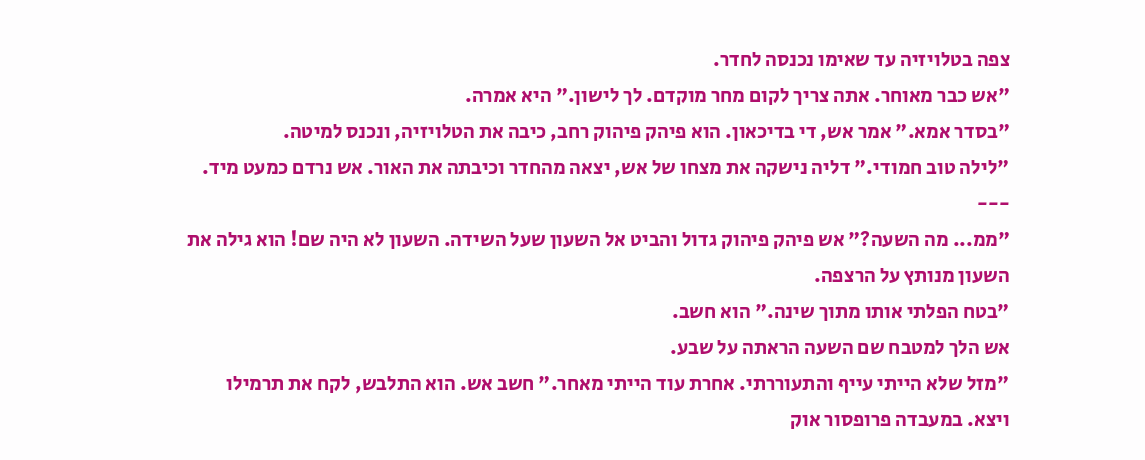צפה בטלויזיה עד שאימו נכנסה לחדר.
"אש כבר מאוחר. אתה צריך לקום מחר מוקדם. לך לישון." היא אמרה.
"בסדר אמא." אמר אש, די בדיכאון. הוא פיהק פיהוק רחב, כיבה את הטלויזיה, ונכנס למיטה.
"לילה טוב חמודי." דליה נישקה את מצחו של אש, יצאה מהחדר וכיבתה את האור. אש נרדם כמעט מיד.
---
"ממ... מה השעה?" אש פיהק פיהוק גדול והביט אל השעון שעל השידה. השעון לא היה שם! הוא גילה את השעון מנותץ על הרצפה.
"בטח הפלתי אותו מתוך שינה." הוא חשב.
אש הלך למטבח שם השעה הראתה על שבע.
"מזל שלא הייתי עייף והתעוררתי. אחרת עוד הייתי מאחר." חשב אש. הוא התלבש, לקח את תרמילו ויצא. במעבדה פרופסור אוק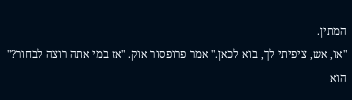המתין.
"או, אש, ציפיתי לך, בוא לכאן." אמר פרופסור אוק. "אז במי אתה רוצה לבחור?" הוא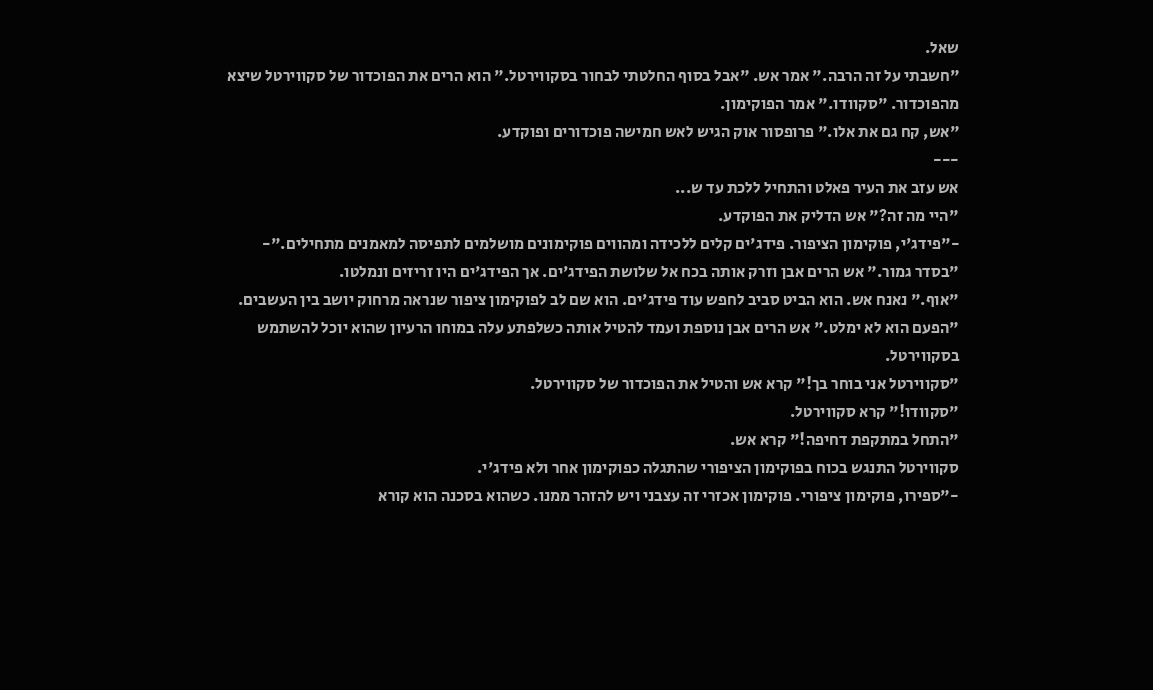שאל.
"חשבתי על זה הרבה." אמר אש. "אבל בסוף החלטתי לבחור בסקווירטל." הוא הרים את הפוכדור של סקווירטל שיצא מהפוכדור. "סקוודו." אמר הפוקימון.
"אש, קח גם את אלו." פרופסור אוק הגיש לאש חמישה פוכדורים ופוקדע.
---
אש עזב את העיר פאלט והתחיל ללכת עד ש...
"היי מה זה?" אש הדליק את הפוקדע.
-"פידג'י, פוקימון הציפור. פידג'ים קלים ללכידה ומהווים פוקימונים מושלמים לתפיסה למאמנים מתחילים."-
"בסדר גמור." אש הרים אבן וזרק אותה בכח אל שלושת הפידג'ים. אך הפידג'ים היו זריזים ונמלטו.
"אוף." נאנח אש. הוא הביט סביב לחפש עוד פידג'ים. הוא שם לב לפוקימון ציפור שנראה מרחוק יושב בין העשבים.
"הפעם הוא לא ימלט." אש הרים אבן נוספת ועמד להטיל אותה כשלפתע עלה במוחו הרעיון שהוא יוכל להשתמש בסקווירטל.
"סקווירטל אני בוחר בך!" קרא אש והטיל את הפוכדור של סקווירטל.
"סקוודו!" קרא סקווירטל.
"התחל במתקפת דחיפה!" קרא אש.
סקווירטל התנגש בכוח בפוקימון הציפורי שהתגלה כפוקימון אחר ולא פידג'י.
-"ספירו, פוקימון ציפורי. פוקימון אכזרי זה עצבני ויש להזהר ממנו. כשהוא בסכנה הוא קורא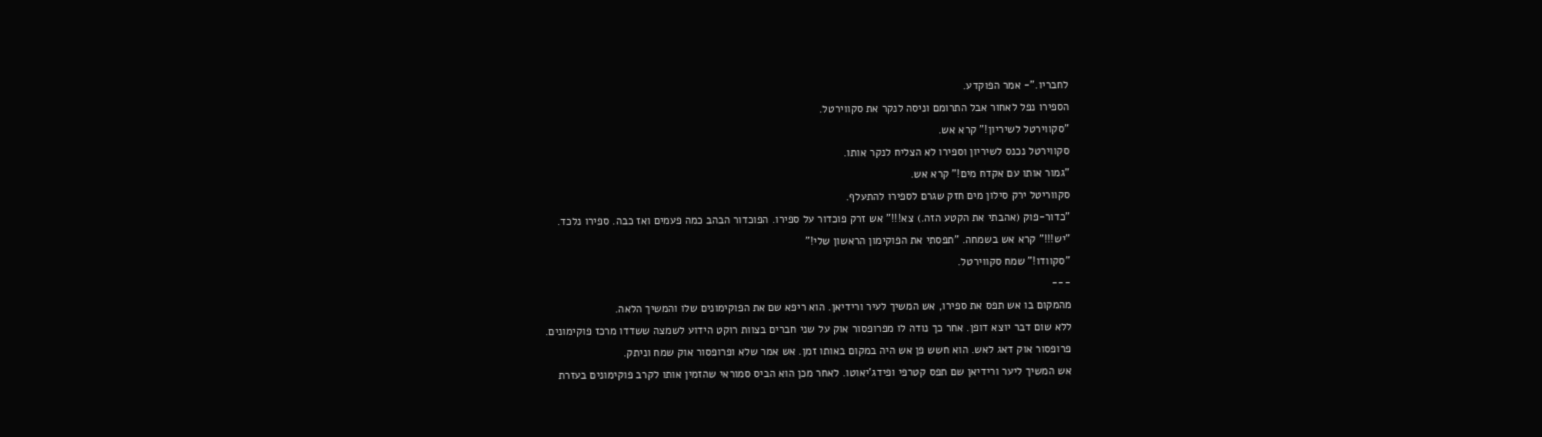לחבריו."- אמר הפוקדע.
הספירו נפל לאחור אבל התרומם וניסה לנקר את סקווירטל.
"סקווירטל לשיריון!" קרא אש.
סקווירטל נכנס לשיריון וספירו לא הצליח לנקר אותו.
"גמור אותו עם אקדח מים!" קרא אש.
סקווריטל ירק סילון מים חזק שגרם לספירו להתעלף.
"כדור-פוק (אהבתי את הקטע הזה.) צא!!!" אש זרק פוכדור על ספירו. הפוכדור הבהב כמה פעמים ואז כבה. ספירו נלכד.
"יש!!!" קרא אש בשמחה. "תפסתי את הפוקימון הראשון שלי!"
"סקוודו!" שמח סקווירטל.
---
מהמקום בו אש תפס את ספירו, אש המשיך לעיר ורידיאן. הוא ריפא שם את הפוקימונים שלו והמשיך הלאה.
ללא שום דבר יוצא דופן. אחר כך נודה לו מפרופסור אוק על שני חברים בצוות רוקט הידוע לשמצה ששדדו מרכז פוקימונים.
פרופסור אוק דאג לאש. הוא חשש פן אש היה במקום באותו זמן. אש אמר שלא ופרופסור אוק שמח וניתק.
אש המשיך ליער ורידיאן שם תפס קטרפי ופידג'יאוטו. לאחר מכן הוא הביס סמוראי שהזמין אותו לקרב פוקימונים בעזרת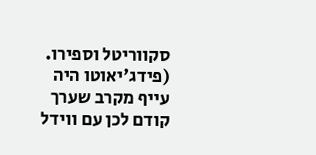סקווריטל וספירו. (פידג'יאוטו היה עייף מקרב שערך קודם לכן עם ווידל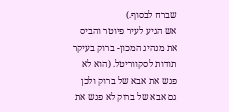שברח לבסוף.)
אש הגיע לעיר פיוטר והביס את מנהיג המכון- ברוק בעיקר תודות לסקווריטל. (הוא לא פגש את אבא של ברוק ולכן גם אבא של ברוק לא פגש את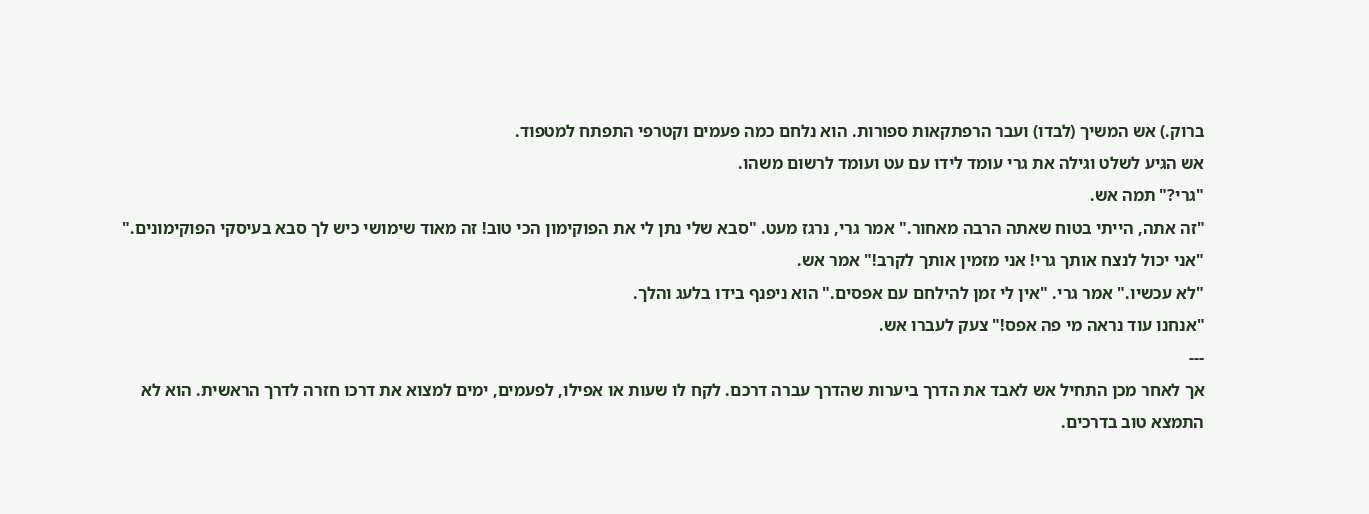ברוק.) אש המשיך (לבדו) ועבר הרפתקאות ספורות. הוא נלחם כמה פעמים וקטרפי התפתח למטפוד.
אש הגיע לשלט וגילה את גרי עומד לידו עם עט ועומד לרשום משהו.
"גרי?" תמה אש.
"זה אתה, הייתי בטוח שאתה הרבה מאחור." אמר גרי, נרגז מעט. "סבא שלי נתן לי את הפוקימון הכי טוב! זה מאוד שימושי כיש לך סבא בעיסקי הפוקימונים."
"אני יכול לנצח אותך גרי! אני מזמין אותך לקרב!" אמר אש.
"לא עכשיו." אמר גרי. "אין לי זמן להילחם עם אפסים." הוא ניפנף בידו בלעג והלך.
"אנחנו עוד נראה מי פה אפס!" צעק לעברו אש.
---
אך לאחר מכן התחיל אש לאבד את הדרך ביערות שהדרך עברה דרכם. לקח לו שעות או אפילו, לפעמים, ימים למצוא את דרכו חזרה לדרך הראשית. הוא לא התמצא טוב בדרכים.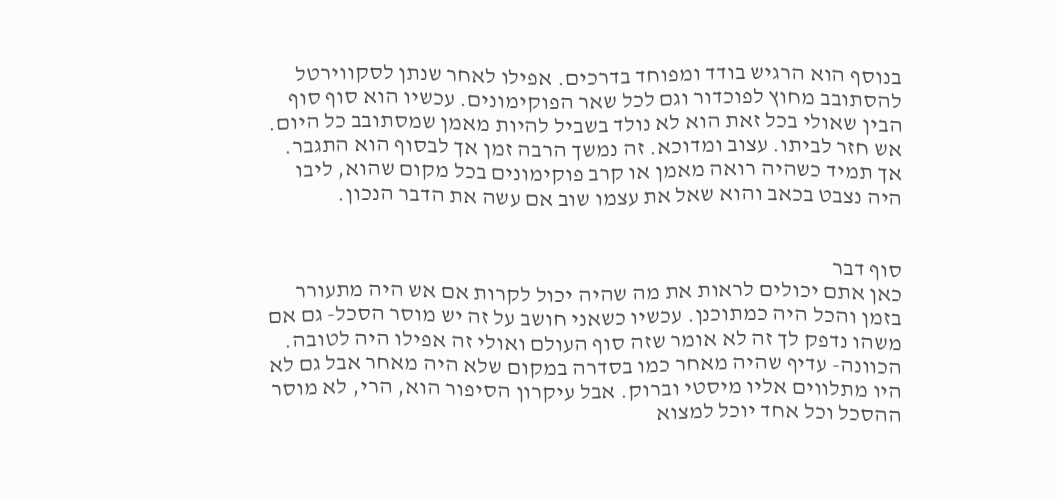בנוסף הוא הרגיש בודד ומפוחד בדרכים. אפילו לאחר שנתן לסקווירטל להסתובב מחוץ לפוכדור וגם לכל שאר הפוקימונים. עכשיו הוא סוף סוף הבין שאולי בכל זאת הוא לא נולד בשביל להיות מאמן שמסתובב כל היום.
אש חזר לביתו. עצוב ומדוכא. זה נמשך הרבה זמן אך לבסוף הוא התגבר. אך תמיד כשהיה רואה מאמן או קרב פוקימונים בכל מקום שהוא, ליבו היה נצבט בכאב והוא שאל את עצמו שוב אם עשה את הדבר הנכון.


סוף דבר
כאן אתם יכולים לראות את מה שהיה יכול לקרות אם אש היה מתעורר בזמן והכל היה כמתוכנן. עכשיו כשאני חושב על זה יש מוסר הסכל- גם אם משהו נדפק לך זה לא אומר שזה סוף העולם ואולי זה אפילו היה לטובה. הכוונה- עדיף שהיה מאחר כמו בסדרה במקום שלא היה מאחר אבל גם לא היו מתלווים אליו מיסטי וברוק. אבל עיקרון הסיפור הוא, הרי, לא מוסר ההסכל וכל אחד יוכל למצוא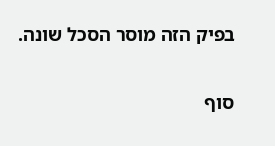בפיק הזה מוסר הסכל שונה.

סוף